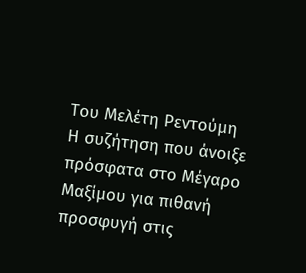Του Μελέτη Ρεντούμη
Η συζήτηση που άνοιξε πρόσφατα στο Μέγαρο Μαξίμου για πιθανή προσφυγή στις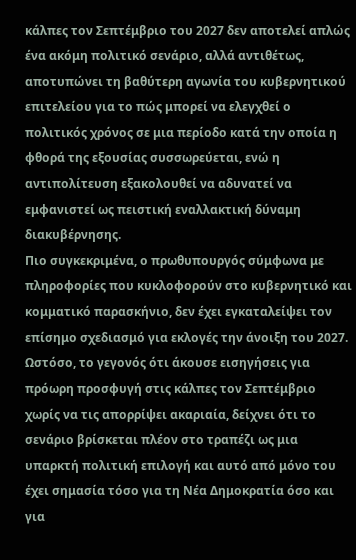κάλπες τον Σεπτέμβριο του 2027 δεν αποτελεί απλώς ένα ακόμη πολιτικό σενάριο, αλλά αντιθέτως, αποτυπώνει τη βαθύτερη αγωνία του κυβερνητικού επιτελείου για το πώς μπορεί να ελεγχθεί ο πολιτικός χρόνος σε μια περίοδο κατά την οποία η φθορά της εξουσίας συσσωρεύεται, ενώ η αντιπολίτευση εξακολουθεί να αδυνατεί να εμφανιστεί ως πειστική εναλλακτική δύναμη διακυβέρνησης.
Πιο συγκεκριμένα, ο πρωθυπουργός σύμφωνα με πληροφορίες που κυκλοφορούν στο κυβερνητικό και κομματικό παρασκήνιο, δεν έχει εγκαταλείψει τον επίσημο σχεδιασμό για εκλογές την άνοιξη του 2027. Ωστόσο, το γεγονός ότι άκουσε εισηγήσεις για πρόωρη προσφυγή στις κάλπες τον Σεπτέμβριο χωρίς να τις απορρίψει ακαριαία, δείχνει ότι το σενάριο βρίσκεται πλέον στο τραπέζι ως μια υπαρκτή πολιτική επιλογή και αυτό από μόνο του έχει σημασία τόσο για τη Νέα Δημοκρατία όσο και για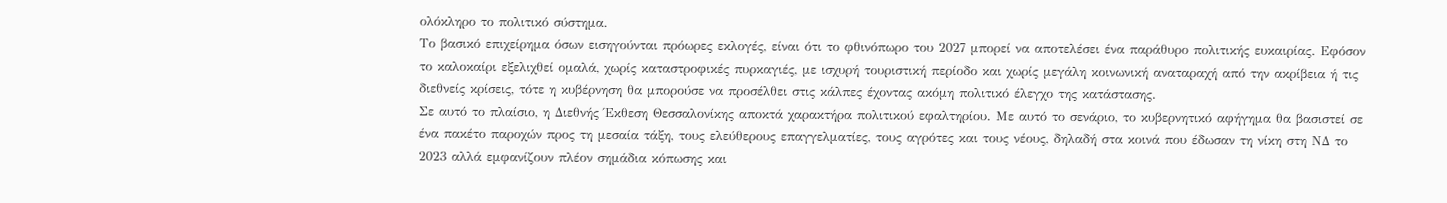ολόκληρο το πολιτικό σύστημα.
Το βασικό επιχείρημα όσων εισηγούνται πρόωρες εκλογές, είναι ότι το φθινόπωρο του 2027 μπορεί να αποτελέσει ένα παράθυρο πολιτικής ευκαιρίας. Εφόσον το καλοκαίρι εξελιχθεί ομαλά, χωρίς καταστροφικές πυρκαγιές, με ισχυρή τουριστική περίοδο και χωρίς μεγάλη κοινωνική αναταραχή από την ακρίβεια ή τις διεθνείς κρίσεις, τότε η κυβέρνηση θα μπορούσε να προσέλθει στις κάλπες έχοντας ακόμη πολιτικό έλεγχο της κατάστασης.
Σε αυτό το πλαίσιο, η Διεθνής Έκθεση Θεσσαλονίκης αποκτά χαρακτήρα πολιτικού εφαλτηρίου. Με αυτό το σενάριο, το κυβερνητικό αφήγημα θα βασιστεί σε ένα πακέτο παροχών προς τη μεσαία τάξη, τους ελεύθερους επαγγελματίες, τους αγρότες και τους νέους, δηλαδή στα κοινά που έδωσαν τη νίκη στη ΝΔ το 2023 αλλά εμφανίζουν πλέον σημάδια κόπωσης και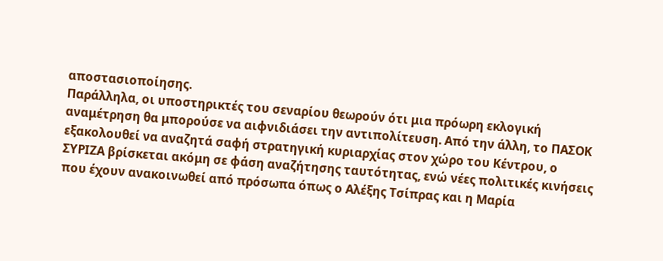αποστασιοποίησης.
Παράλληλα, οι υποστηρικτές του σεναρίου θεωρούν ότι μια πρόωρη εκλογική αναμέτρηση θα μπορούσε να αιφνιδιάσει την αντιπολίτευση. Από την άλλη, το ΠΑΣΟΚ εξακολουθεί να αναζητά σαφή στρατηγική κυριαρχίας στον χώρο του Κέντρου, ο ΣΥΡΙΖΑ βρίσκεται ακόμη σε φάση αναζήτησης ταυτότητας, ενώ νέες πολιτικές κινήσεις που έχουν ανακοινωθεί από πρόσωπα όπως ο Αλέξης Τσίπρας και η Μαρία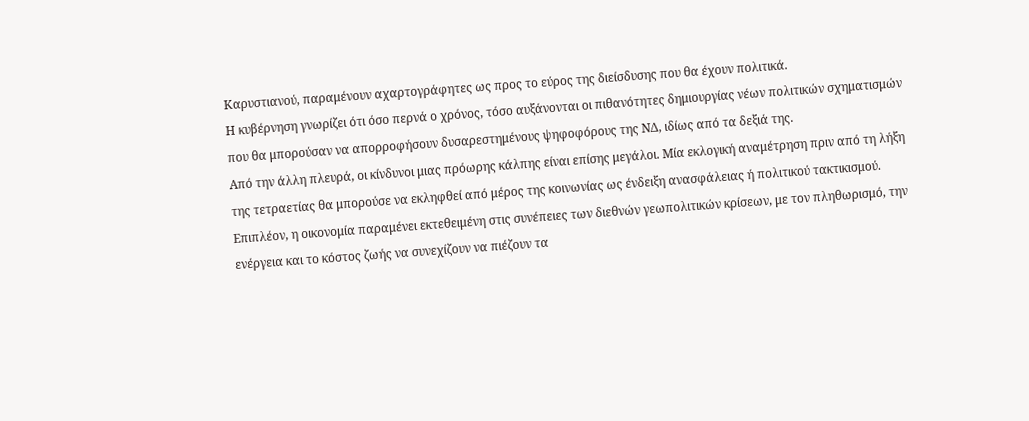Καρυστιανού, παραμένουν αχαρτογράφητες ως προς το εύρος της διείσδυσης που θα έχουν πολιτικά.
Η κυβέρνηση γνωρίζει ότι όσο περνά ο χρόνος, τόσο αυξάνονται οι πιθανότητες δημιουργίας νέων πολιτικών σχηματισμών που θα μπορούσαν να απορροφήσουν δυσαρεστημένους ψηφοφόρους της ΝΔ, ιδίως από τα δεξιά της.
Από την άλλη πλευρά, οι κίνδυνοι μιας πρόωρης κάλπης είναι επίσης μεγάλοι. Μία εκλογική αναμέτρηση πριν από τη λήξη της τετραετίας θα μπορούσε να εκληφθεί από μέρος της κοινωνίας ως ένδειξη ανασφάλειας ή πολιτικού τακτικισμού. Επιπλέον, η οικονομία παραμένει εκτεθειμένη στις συνέπειες των διεθνών γεωπολιτικών κρίσεων, με τον πληθωρισμό, την ενέργεια και το κόστος ζωής να συνεχίζουν να πιέζουν τα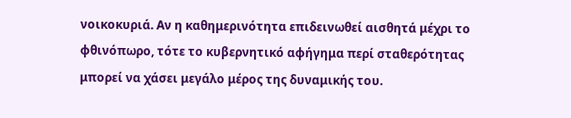νοικοκυριά. Αν η καθημερινότητα επιδεινωθεί αισθητά μέχρι το φθινόπωρο, τότε το κυβερνητικό αφήγημα περί σταθερότητας μπορεί να χάσει μεγάλο μέρος της δυναμικής του.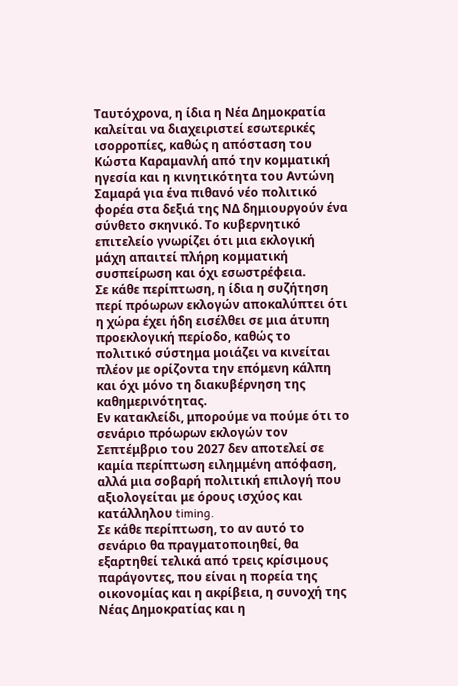Ταυτόχρονα, η ίδια η Νέα Δημοκρατία καλείται να διαχειριστεί εσωτερικές ισορροπίες, καθώς η απόσταση του Κώστα Καραμανλή από την κομματική ηγεσία και η κινητικότητα του Αντώνη Σαμαρά για ένα πιθανό νέο πολιτικό φορέα στα δεξιά της ΝΔ δημιουργούν ένα σύνθετο σκηνικό. Το κυβερνητικό επιτελείο γνωρίζει ότι μια εκλογική μάχη απαιτεί πλήρη κομματική συσπείρωση και όχι εσωστρέφεια.
Σε κάθε περίπτωση, η ίδια η συζήτηση περί πρόωρων εκλογών αποκαλύπτει ότι η χώρα έχει ήδη εισέλθει σε μια άτυπη προεκλογική περίοδο, καθώς το πολιτικό σύστημα μοιάζει να κινείται πλέον με ορίζοντα την επόμενη κάλπη και όχι μόνο τη διακυβέρνηση της καθημερινότητας.
Εν κατακλείδι, μπορούμε να πούμε ότι το σενάριο πρόωρων εκλογών τον Σεπτέμβριο του 2027 δεν αποτελεί σε καμία περίπτωση ειλημμένη απόφαση, αλλά μια σοβαρή πολιτική επιλογή που αξιολογείται με όρους ισχύος και κατάλληλου timing.
Σε κάθε περίπτωση, το αν αυτό το σενάριο θα πραγματοποιηθεί, θα εξαρτηθεί τελικά από τρεις κρίσιμους παράγοντες, που είναι η πορεία της οικονομίας και η ακρίβεια, η συνοχή της Νέας Δημοκρατίας και η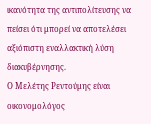ικανότητα της αντιπολίτευσης να πείσει ότι μπορεί να αποτελέσει αξιόπιστη εναλλακτική λύση διακυβέρνησης.
Ο Μελέτης Ρεντούμης είναι οικονομολόγος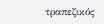τραπεζικός